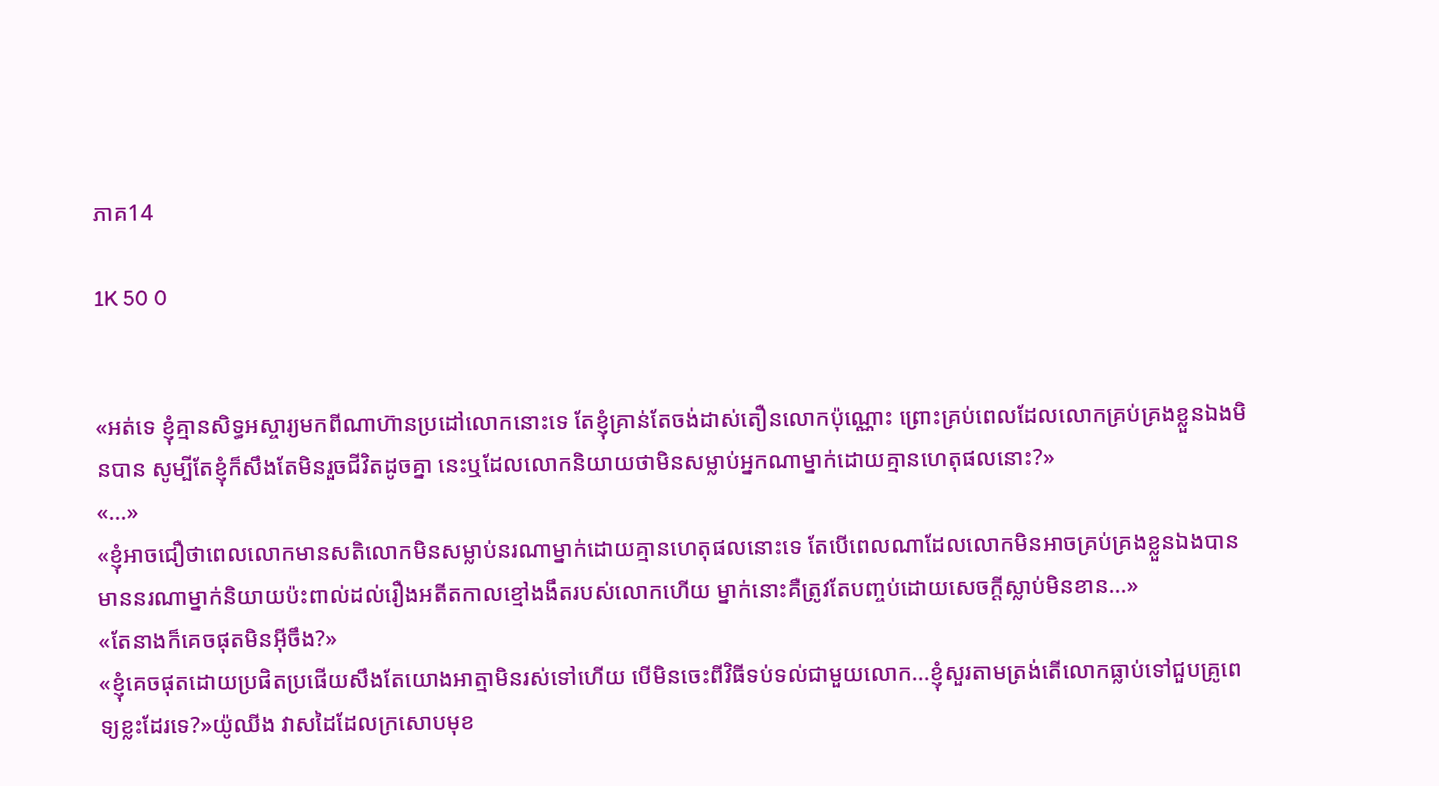ភាគ14

1K 50 0


«អត់ទេ ខ្ញុំគ្មានសិទ្ធអស្ចារ្យមកពីណាហ៊ានប្រដៅលោកនោះទេ តែខ្ញុំគ្រាន់តែចង់ដាស់តឿនលោកប៉ុណ្ណោះ ព្រោះគ្រប់ពេលដែលលោកគ្រប់គ្រងខ្លួនឯងមិនបាន សូម្បីតែខ្ញុំក៏សឹងតែមិនរួចជីវិតដូចគ្នា នេះឬដែលលោកនិយាយថាមិនសម្លាប់អ្នកណាម្នាក់ដោយគ្មានហេតុផលនោះ?»
«...»
«ខ្ញុំអាចជឿថាពេលលោកមានសតិលោកមិនសម្លាប់នរណាម្នាក់ដោយគ្មានហេតុផលនោះទេ តែបើពេលណាដែលលោកមិនអាចគ្រប់គ្រងខ្លួនឯងបាន មាននរណាម្នាក់និយាយប៉ះពាល់ដល់រឿងអតីតកាលខ្មៅងងឹតរបស់លោកហើយ ម្នាក់នោះគឺត្រូវតែបញ្ចប់ដោយសេចក្ដីស្លាប់មិនខាន...»
«តែនាងក៏គេចផុតមិនអ៊ីចឹង?»
«ខ្ញុំគេចផុតដោយប្រផិតប្រផើយសឹងតែយោងអាត្មាមិនរស់ទៅហើយ បើមិនចេះពីវិធីទប់ទល់ជាមួយលោក...ខ្ញុំសួរតាមត្រង់តើលោកធ្លាប់ទៅជួបគ្រូពេទ្យខ្លះដែរទេ?»យ៉ូឈីង វាសដៃដែលក្រសោបមុខ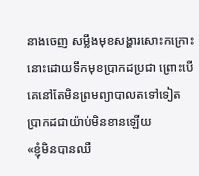នាងចេញ សម្លឹងមុខសង្ហារសោះកក្រោះនោះដោយទឹកមុខប្រាកដប្រជា ព្រោះបើគេនៅតែមិនព្រមព្យាបាលតទៅទៀត ប្រាកដជាយ៉ាប់មិនខានឡើយ
«ខ្ញុំមិនបានឈឺ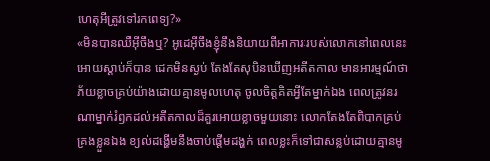ហេតុអីត្រូវទៅរកពេទ្យ?»
«មិនបានឈឺអ៊ីចឹងឬ? អូដេអ៊ីចឹងខ្ញុំនឹងនិយាយពីអាការៈរបស់លោកនៅពេលនេះអោយស្ដាប់ក៏បាន ដេកមិនស្ងប់ តែងតែសុបិនឃើញអតីតកាល មានអារម្មណ៍ថាភ័យខ្លាចគ្រប់យ៉ាងដោយគ្មានមូលហេតុ ចូលចិត្តគិតអ្វីតែម្នាក់ឯង ពេលត្រូវនរណាម្នាក់រំឭកដល់អតីតកាលដ៏គួរអោយខ្លាចមួយនោះ លោកតែងតែពិបាកគ្រប់គ្រងខ្លួនឯង ខ្យល់ដង្ហើមនឹងចាប់ផ្ដើមដង្ហក់ ពេលខ្លះក៏ទៅជាសន្លប់ដោយគ្មានមូ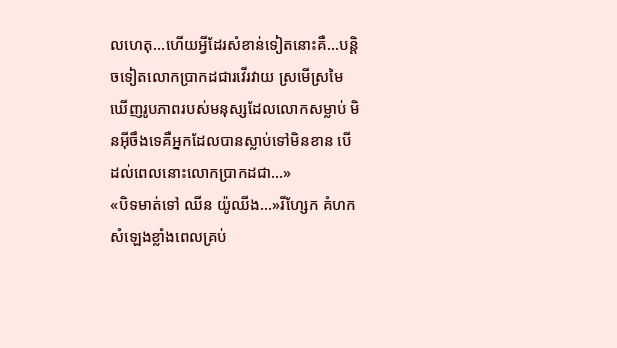លហេតុ...ហើយអ្វីដែរសំខាន់ទៀតនោះគឺ...បន្តិចទៀតលោកប្រាកដជារវើរវាយ ស្រមើស្រមៃឃើញរូបភាពរបស់មនុស្សដែលលោកសម្លាប់ មិនអ៊ីចឹងទេគឺអ្នកដែលបានស្លាប់ទៅមិនខាន បើដល់ពេលនោះលោកប្រាកដជា...»
«បិទមាត់ទៅ ឈីន យ៉ូឈីង...»រីហ្សែក គំហកសំឡេងខ្លាំងពេលគ្រប់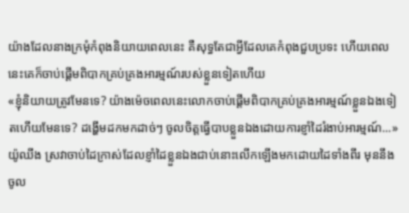យ៉ាងដែលនាងក្រមុំកំពុងនិយាយពេលនេះ គឺសុទ្ធតែជាអ្វីដែលគេកំពុងជួបប្រទះ ហើយពេលនេះគេក៏ចាប់ផ្ដើមពិបាកគ្រប់គ្រងអារម្មណ៍របស់ខ្លួនទៀតហើយ
«ខ្ញុំនិយាយត្រូវមែនទេ? យ៉ាងម៉េចពេលនេះលោកចាប់ផ្ដើមពិបាកគ្រប់គ្រងអារម្មណ៍ខ្លួនឯងទៀតហើយមែនទេ? ដង្ហើមដកមកដាច់ៗ ចូលចិត្តធ្វើបាបខ្លួនឯងដោយការខ្ញាំដៃរំងាប់អារម្មណ៍...»យ៉ូឈីង ស្រវាចាប់ដៃក្រាស់ដែលខ្ញាំដៃខ្លួនឯងជាប់នោះលើកឡើងមកដោយដៃទាំងពីរ មុននឹងចូល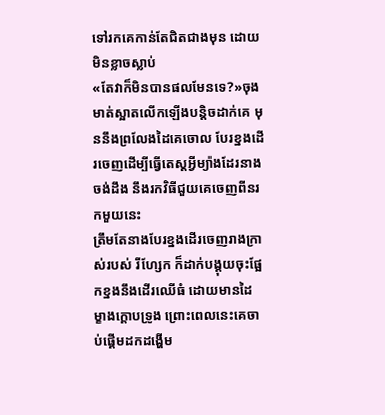ទៅរកគេកាន់តែជិតជាងមុន ដោយមិនខ្លាចស្លាប់
«តែវាក៏មិនបានផលមែនទេ?»ចុងមាត់ស្អាតលើកឡើងបន្តិចដាក់គេ មុននឹងព្រលែងដៃគេចោល បែរខ្នងដើរចេញដើម្បីធ្វើតេស្តអ្វីម្យ៉ាងដែរនាងចង់ដឹង នឹងរកវិធីជួយគេចេញពីនរកមួយនេះ
ត្រឹមតែនាងបែរខ្នងដើរចេញរាងក្រាស់របស់ រីហ្សែក ក៏ដាក់បង្គុយចុះផ្អែកខ្នងនឹងដើរឈើធំ ដោយមានដៃម្ខាងក្ដោបទ្រូង ព្រោះពេលនេះគេចាប់ផ្ដើមដកដង្ហើម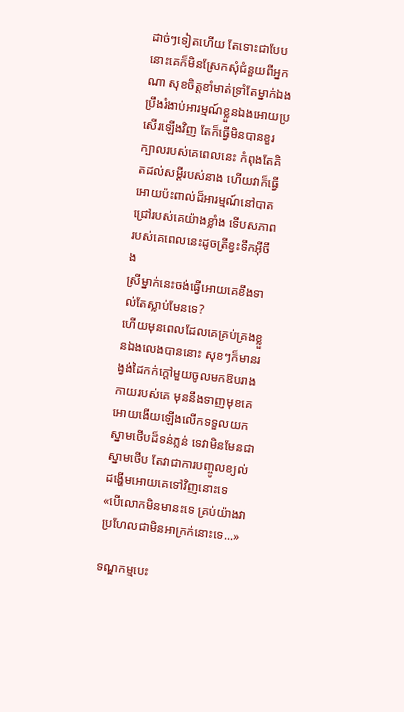ដាច់ៗទៀតហើយ តែទោះជាបែបនោះគេក៏មិនស្រែកសុំជំនួយពីអ្នកណា សុខចិត្តខាំមាត់ទ្រាំតែម្នាក់ឯង ប្រឹងរំងាប់អារម្មណ៍ខ្លួនឯងអោយប្រសើរឡើងវិញ តែក៏ធ្វើមិនបានខួរក្បាលរបស់គេពេលនេះ កំពុងតែគិតដល់សម្ដីរបស់នាង ហើយវាក៏ធ្វើអោយប៉ះពាល់ដ៏អារម្មណ៍នៅបាតជ្រៅរបស់គេយ៉ាងខ្លាំង ទើបសភាពរបស់គេពេលនេះដូចត្រីខ្វះទឹកអ៊ីចឹង
ស្រីម្នាក់នេះចង់ធ្វើអោយគេខឹងទាល់តែស្លាប់មែនទេ?
ហើយមុនពេលដែលគេគ្រប់គ្រងខ្លួនឯងលេងបាននោះ សុខៗក៏មានរង្វង់ដៃកក់ក្ដៅមួយចូលមកឱបរាងកាយរបស់គេ មុននឹងទាញមុខគេអោយងើយឡើងលើកទទួលយកស្នាមថើបដ៏ទន់ភ្លន់ ទេវាមិនមែនជាស្នាមថើប តែវាជាការបញ្ចូលខ្យល់ដង្ហើមអោយគេទៅវិញនោះទេ
«បើលោកមិនមានះទេ គ្រប់យ៉ាងវាប្រហែលជាមិនអាក្រក់នោះទេ...»

ទណ្ឌកម្មបេះ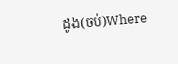ដូង(ចប់)Where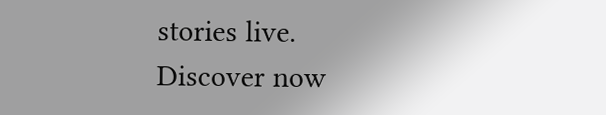stories live. Discover now